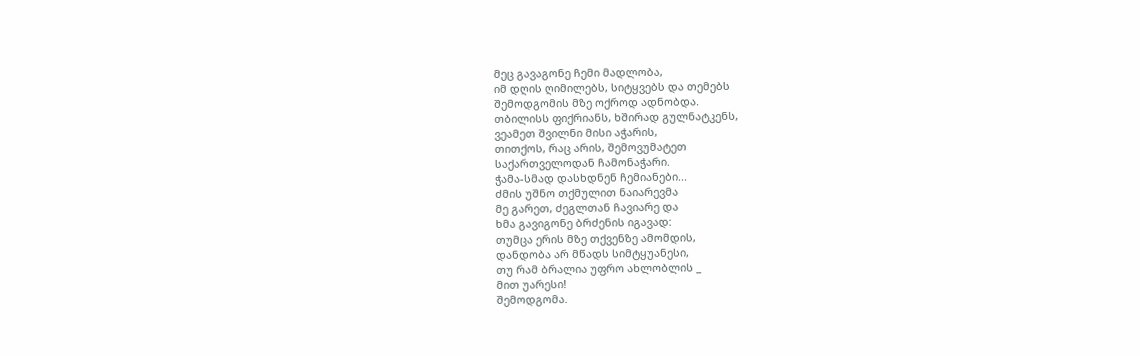მეც გავაგონე ჩემი მადლობა,
იმ დღის ღიმილებს, სიტყვებს და თემებს
შემოდგომის მზე ოქროდ ადნობდა.
თბილისს ფიქრიანს, ხშირად გულნატკენს,
ვეამეთ შვილნი მისი აჭარის,
თითქოს, რაც არის, შემოვუმატეთ
საქართველოდან ჩამონაჭარი.
ჭამა-სმად დასხდნენ ჩემიანები...
ძმის უშნო თქმულით ნაიარევმა
მე გარეთ, ძეგლთან ჩავიარე და
ხმა გავიგონე ბრძენის იგავად:
თუმცა ერის მზე თქვენზე ამომდის,
დანდობა არ მწადს სიმტყუანესი,
თუ რამ ბრალია უფრო ახლობლის _
მით უარესი!
შემოდგომა.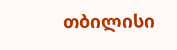თბილისი